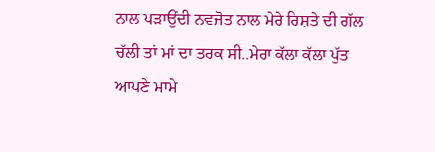ਨਾਲ ਪੜਾਉਂਦੀ ਨਵਜੋਤ ਨਾਲ ਮੇਰੇ ਰਿਸ਼ਤੇ ਦੀ ਗੱਲ ਚੱਲੀ ਤਾਂ ਮਾਂ ਦਾ ਤਰਕ ਸੀ..ਮੇਰਾ ਕੱਲਾ ਕੱਲਾ ਪੁੱਤ ਆਪਣੇ ਮਾਮੇ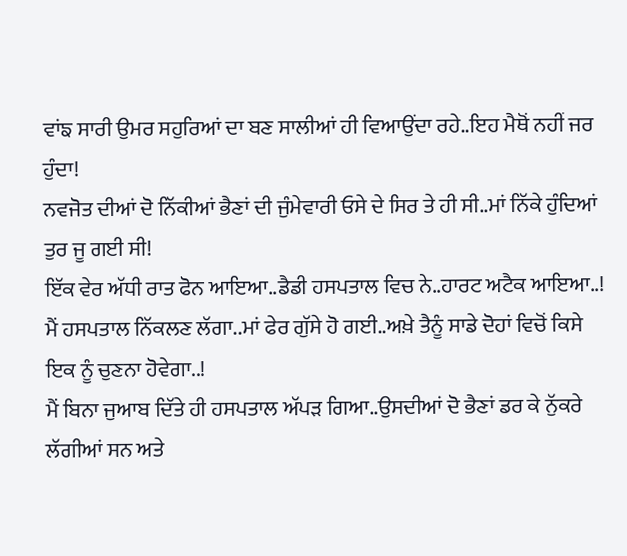ਵਾਂਙ ਸਾਰੀ ਉਮਰ ਸਹੁਰਿਆਂ ਦਾ ਬਣ ਸਾਲੀਆਂ ਹੀ ਵਿਆਉਂਦਾ ਰਹੇ..ਇਹ ਮੈਥੋਂ ਨਹੀਂ ਜਰ ਹੁੰਦਾ!
ਨਵਜੋਤ ਦੀਆਂ ਦੋ ਨਿੱਕੀਆਂ ਭੈਣਾਂ ਦੀ ਜੁੰਮੇਵਾਰੀ ਓਸੇ ਦੇ ਸਿਰ ਤੇ ਹੀ ਸੀ..ਮਾਂ ਨਿੱਕੇ ਹੁੰਦਿਆਂ ਤੁਰ ਜੂ ਗਈ ਸੀ!
ਇੱਕ ਵੇਰ ਅੱਧੀ ਰਾਤ ਫੋਨ ਆਇਆ..ਡੈਡੀ ਹਸਪਤਾਲ ਵਿਚ ਨੇ..ਹਾਰਟ ਅਟੈਕ ਆਇਆ..!
ਮੈਂ ਹਸਪਤਾਲ ਨਿੱਕਲਣ ਲੱਗਾ..ਮਾਂ ਫੇਰ ਗੁੱਸੇ ਹੋ ਗਈ..ਅਖ਼ੇ ਤੈਨੂੰ ਸਾਡੇ ਦੋਹਾਂ ਵਿਚੋਂ ਕਿਸੇ ਇਕ ਨੂੰ ਚੁਣਨਾ ਹੋਵੇਗਾ..!
ਮੈਂ ਬਿਨਾ ਜੁਆਬ ਦਿੱਤੇ ਹੀ ਹਸਪਤਾਲ ਅੱਪੜ ਗਿਆ..ਉਸਦੀਆਂ ਦੋ ਭੈਣਾਂ ਡਰ ਕੇ ਨੁੱਕਰੇ ਲੱਗੀਆਂ ਸਨ ਅਤੇ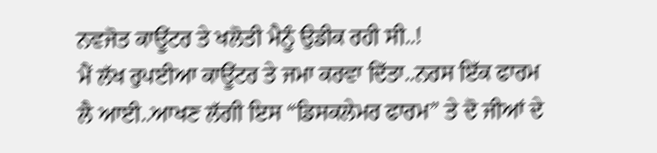ਨਵਜੋਤ ਕਾਊਂਟਰ ਤੇ ਖਲੋਤੀ ਮੈਨੂੰ ਉਡੀਕ ਰਹੀ ਸੀ..!
ਮੈਂ ਲੱਖ ਰੁਪਈਆ ਕਾਊਂਟਰ ਤੇ ਜਮਾ ਕਰਵਾ ਦਿੱਤਾ..ਨਰਸ ਇੱਕ ਫਾਰਮ ਲੈ ਆਈ..ਆਖਣ ਲੱਗੀ ਇਸ “ਡਿਸਕਲੇਮਰ ਫਾਰਮ” ਤੇ ਦੋ ਜੀਆਂ ਦੇ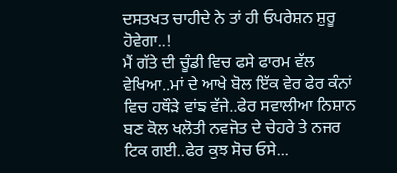ਦਸਤਖਤ ਚਾਹੀਦੇ ਨੇ ਤਾਂ ਹੀ ਓਪਰੇਸ਼ਨ ਸ਼ੁਰੂ ਹੋਵੇਗਾ..!
ਮੈਂ ਗੱਤੇ ਦੀ ਚੂੰਡੀ ਵਿਚ ਫਸੇ ਫਾਰਮ ਵੱਲ ਵੇਖਿਆ..ਮਾਂ ਦੇ ਆਖੇ ਬੋਲ ਇੱਕ ਵੇਰ ਫੇਰ ਕੰਨਾਂ ਵਿਚ ਹਥੌੜੇ ਵਾਂਙ ਵੱਜੇ..ਫੇਰ ਸਵਾਲੀਆ ਨਿਸ਼ਾਨ ਬਣ ਕੋਲ ਖਲੋਤੀ ਨਵਜੋਤ ਦੇ ਚੇਹਰੇ ਤੇ ਨਜਰ ਟਿਕ ਗਈ..ਫੇਰ ਕੁਝ ਸੋਚ ਓਸੇ...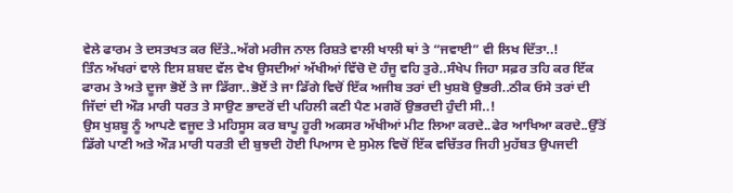ਵੇਲੇ ਫਾਰਮ ਤੇ ਦਸਤਖਤ ਕਰ ਦਿੱਤੇ..ਅੱਗੇ ਮਰੀਜ ਨਾਲ ਰਿਸ਼ਤੇ ਵਾਲੀ ਖਾਲੀ ਥਾਂ ਤੇ “ਜਵਾਈ” ਵੀ ਲਿਖ ਦਿੱਤਾ..!
ਤਿੰਨ ਅੱਖਰਾਂ ਵਾਲੇ ਇਸ ਸ਼ਬਦ ਵੱਲ ਵੇਖ ਉਸਦੀਆਂ ਅੱਖੀਆਂ ਵਿੱਚੋ ਦੋ ਹੰਜੂ ਵਹਿ ਤੁਰੇ..ਸੰਖੇਪ ਜਿਹਾ ਸਫ਼ਰ ਤਹਿ ਕਰ ਇੱਕ ਫਾਰਮ ਤੇ ਅਤੇ ਦੂਜਾ ਭੋਏਂ ਤੇ ਜਾ ਡਿੱਗਾ..ਭੋਏਂ ਤੇ ਜਾ ਡਿੱਗੇ ਵਿਚੋਂ ਇੱਕ ਅਜੀਬ ਤਰਾਂ ਦੀ ਖੁਸ਼ਬੋ ਉਭਰੀ..ਠੀਕ ਓਸੇ ਤਰਾਂ ਦੀ ਜਿੱਦਾਂ ਦੀ ਔੜ ਮਾਰੀ ਧਰਤ ਤੇ ਸਾਉਣ ਭਾਦਰੋਂ ਦੀ ਪਹਿਲੀ ਕਣੀ ਪੈਣ ਮਗਰੋਂ ਉਭਰਦੀ ਹੁੰਦੀ ਸੀ..!
ਉਸ ਖੁਸ਼ਬੂ ਨੂੰ ਆਪਣੇ ਵਜੂਦ ਤੇ ਮਹਿਸੂਸ ਕਰ ਬਾਪੂ ਹੂਰੀ ਅਕਸਰ ਅੱਖੀਆਂ ਮੀਟ ਲਿਆ ਕਰਦੇ..ਫੇਰ ਆਖਿਆ ਕਰਦੇ..ਉੱਤੋਂ ਡਿੱਗੇ ਪਾਣੀ ਅਤੇ ਔੜ ਮਾਰੀ ਧਰਤੀ ਦੀ ਬੁਝਦੀ ਹੋਈ ਪਿਆਸ ਦੇ ਸੁਮੇਲ ਵਿਚੋਂ ਇੱਕ ਵਚਿੱਤਰ ਜਿਹੀ ਮੁਹੱਬਤ ਉਪਜਦੀ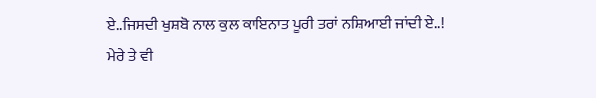ਏ..ਜਿਸਦੀ ਖੁਸ਼ਬੋ ਨਾਲ ਕੁਲ ਕਾਇਨਾਤ ਪੂਰੀ ਤਰਾਂ ਨਸ਼ਿਆਈ ਜਾਂਦੀ ਏ..!
ਮੇਰੇ ਤੇ ਵੀ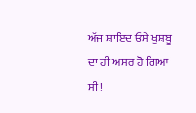ਅੱਜ ਸ਼ਾਇਦ ਓਸੇ ਖੁਸ਼ਬੂ ਦਾ ਹੀ ਅਸਰ ਹੋ ਗਿਆ ਸੀ!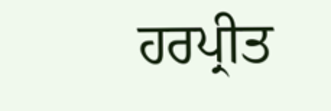ਹਰਪ੍ਰੀਤ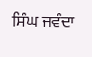ਸਿੰਘ ਜਵੰਦਾ